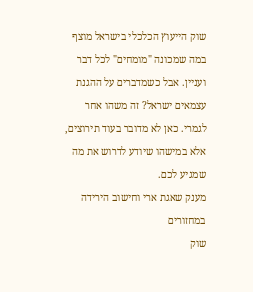שוק הייעוץ הכלכלי בישראל מוצף במה שמכונה "מומחים" לכל דבר ועניין. אבל כשמדברים על ההגנת עצמאים ישראל? זה משהו אחר לגמרי. כאן לא מדובר בעוד תירוצים, אלא במישהו שיודע לדרוש את מה שמגיע לכם.
מענק שאגת ארי וחישוב הירידה במחזורים
שוק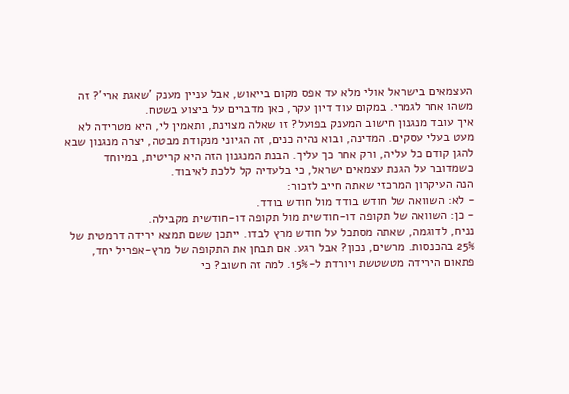העצמאים בישראל אולי מלא עד אפס מקום בייאוש, אבל עניין מענק 'שאגת ארי'? זה משהו אחר לגמרי. במקום עוד דיון עקר, כאן מדברים על ביצוע בשטח.
איך עובד מנגנון חישוב המענק בפועל? זו שאלה מצוינת, ותאמין לי, היא מטרידה לא מעט בעלי עסקים. המדינה, ובוא נהיה כנים, זה הגיוני מנקודת מבטה, יצרה מנגנון שבא להגן קודם כל עליה, ורק אחר כך עליך. הבנת המנגנון הזה היא קריטית, במיוחד כשמדובר על הגנת עצמאים ישראל, כי בלעדיה קל ללכת לאיבוד.
הנה העיקרון המרכזי שאתה חייב לזכור:
- לא: השוואה של חודש בודד מול חודש בודד.
- כן: השוואה של תקופה דו-חודשית מול תקופה דו-חודשית מקבילה.
נניח, לדוגמה, שאתה מסתכל על חודש מרץ לבדו. ייתכן ששם תמצא ירידה דרמטית של 25% בהכנסות. מרשים, נכון? אבל רגע. אם תבחן את התקופה של מרץ-אפריל יחד, פתאום הירידה מטשטשת ויורדת ל-15%. למה זה חשוב? כי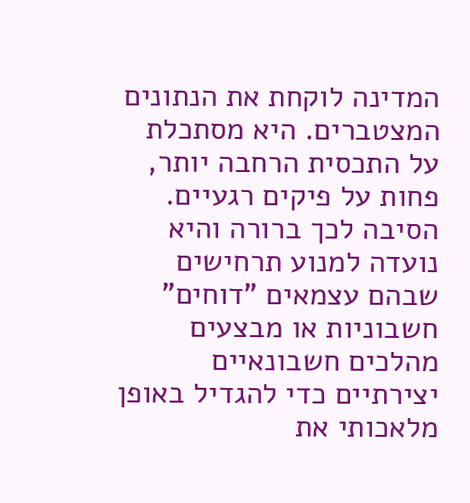המדינה לוקחת את הנתונים המצטברים. היא מסתכלת על התכסית הרחבה יותר, פחות על פיקים רגעיים.
הסיבה לכך ברורה והיא נועדה למנוע תרחישים שבהם עצמאים "דוחים" חשבוניות או מבצעים מהלכים חשבונאיים יצירתיים כדי להגדיל באופן מלאכותי את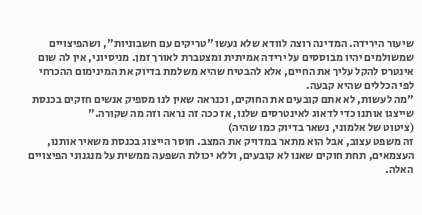שיעור הירידה. המדינה רוצה לוודא שלא נעשו "טריקים עם חשבוניות", ושהפיצויים שמשולמים יהיו מבוססים על ירידה אמיתית ומצטברת לאורך זמן. מניסיוני, אין לה שום אינטרס להקל עליך את החיים, אלא להבטיח שהיא משלמת בדיוק את המינימום ההכרחי לפי הכללים שהיא קבעה.
"מה לעשות, לא אתם קובעים את החוקים, וכנראה שאין לנו מספיק אנשים חזקים בכנסת שייצגו אותנו כדי לדאוג לאינטרסים שלנו, אז ככה זה נראה וזה מה שקורה."
(ציטוט של אלמוני, נשאר בדיוק כמו שהיה)
זה משפט עצוב, אבל הוא מתאר במדויק את המצב. חוסר הייצוג בכנסת משאיר אותנו, העצמאים, תחת חוקים שאנו לא קובעים, וללא יכולת השפעה ממשית על מנגנוני הפיצויים האלה.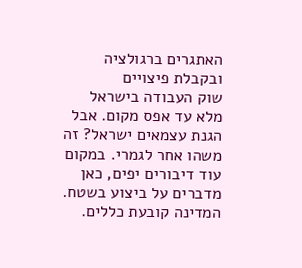האתגרים ברגולציה ובקבלת פיצויים
שוק העבודה בישראל מלא עד אפס מקום. אבל הגנת עצמאים ישראל? זה משהו אחר לגמרי. במקום עוד דיבורים יפים, כאן מדברים על ביצוע בשטח.
המדינה קובעת כללים.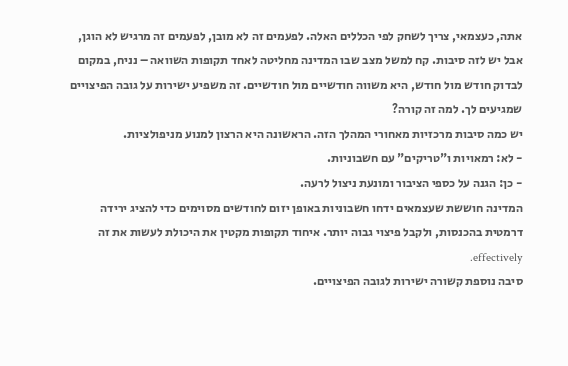אתה, כעצמאי, צריך לשחק לפי הכללים האלה. לפעמים זה לא מובן, לפעמים זה מרגיש לא הוגן, אבל יש לזה סיבות. קח למשל מצב שבו המדינה מחליטה לאחד תקופות השוואה – נניח, במקום לבדוק חודש מול חודש, היא משווה חודשיים מול חודשיים. זה משפיע ישירות על גובה הפיצויים שמגיעים לך. למה זה קורה?
יש כמה סיבות מרכזיות מאחורי המהלך הזה. הראשונה היא הרצון למנוע מניפולציות.
- לא: רמאויות ו"טריקים" עם חשבוניות.
- כן: הגנה על כספי הציבור ומונעת ניצול לרעה.
המדינה חוששת שעצמאים ידחו חשבוניות באופן יזום לחודשים מסוימים כדי להציג ירידה דרמטית בהכנסות, ולקבל פיצוי גבוה יותר. איחוד תקופות מקטין את היכולת לעשות את זה effectively.
סיבה נוספת קשורה ישירות לגובה הפיצויים.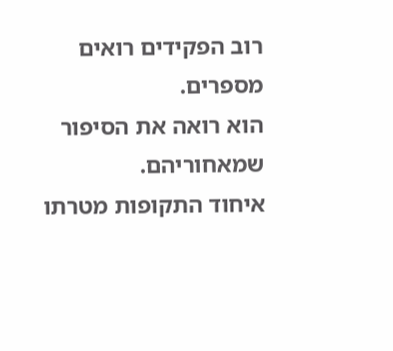רוב הפקידים רואים מספרים.
הוא רואה את הסיפור שמאחוריהם.
איחוד התקופות מטרתו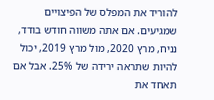להוריד את המפלס של הפיצויים שמגיעים. אם אתה משווה חודש בודד, נניח, מרץ 2020, מול מרץ 2019, יכול להיות שתראה ירידה של 25%. אבל אם תאחד את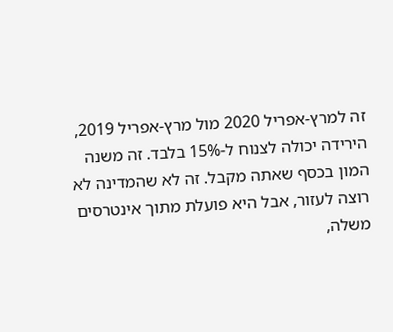זה למרץ-אפריל 2020 מול מרץ-אפריל 2019, הירידה יכולה לצנוח ל-15% בלבד. זה משנה המון בכסף שאתה מקבל. זה לא שהמדינה לא רוצה לעזור, אבל היא פועלת מתוך אינטרסים משלה,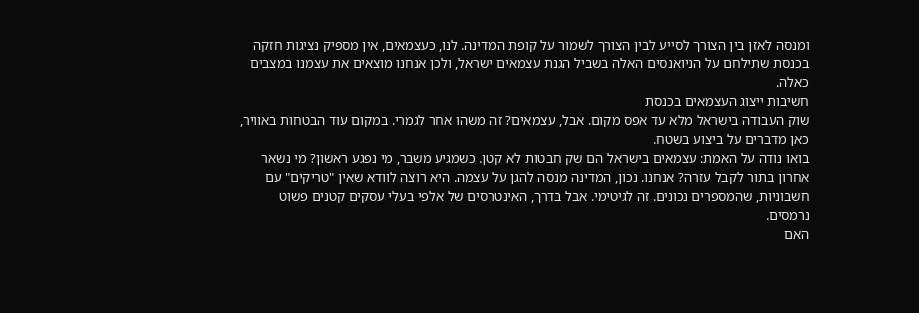ומנסה לאזן בין הצורך לסייע לבין הצורך לשמור על קופת המדינה. לנו, כעצמאים, אין מספיק נציגות חזקה בכנסת שתילחם על הניואנסים האלה בשביל הגנת עצמאים ישראל, ולכן אנחנו מוצאים את עצמנו במצבים כאלה.
חשיבות ייצוג העצמאים בכנסת
שוק העבודה בישראל מלא עד אפס מקום. אבל, עצמאים? זה משהו אחר לגמרי. במקום עוד הבטחות באוויר, כאן מדברים על ביצוע בשטח.
בואו נודה על האמת: עצמאים בישראל הם שק חבטות לא קטן. כשמגיע משבר, מי נפגע ראשון? מי נשאר אחרון בתור לקבל עזרה? אנחנו. נכון, המדינה מנסה להגן על עצמה. היא רוצה לוודא שאין "טריקים" עם חשבוניות, שהמספרים נכונים. זה לגיטימי. אבל בדרך, האינטרסים של אלפי בעלי עסקים קטנים פשוט נרמסים.
האם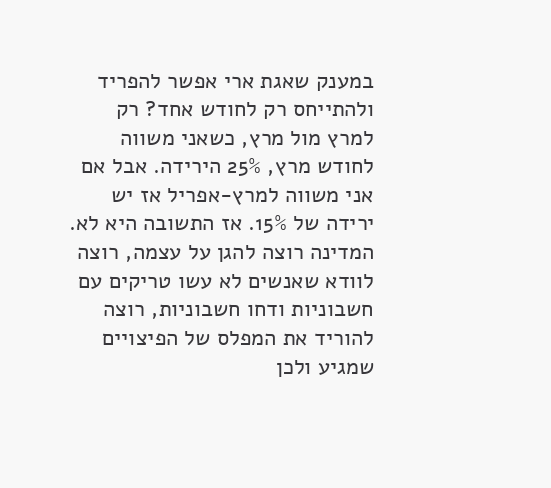במענק שאגת ארי אפשר להפריד ולהתייחס רק לחודש אחד? רק למרץ מול מרץ, כשאני משווה לחודש מרץ, 25% הירידה. אבל אם אני משווה למרץ-אפריל אז יש ירידה של 15%. אז התשובה היא לא. המדינה רוצה להגן על עצמה, רוצה לוודא שאנשים לא עשו טריקים עם חשבוניות ודחו חשבוניות, רוצה להוריד את המפלס של הפיצויים שמגיע ולכן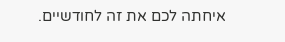איחתה לכם את זה לחודשיים.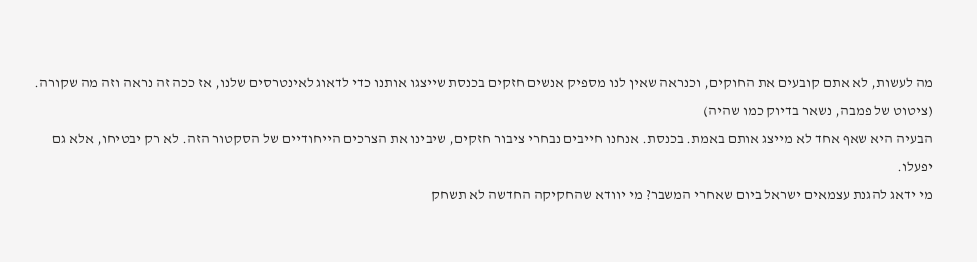מה לעשות, לא אתם קובעים את החוקים, וכנראה שאין לנו מספיק אנשים חזקים בכנסת שייצגו אותנו כדי לדאוג לאינטרסים שלנו, אז ככה זה נראה וזה מה שקורה.
(ציטוט של פמבה, נשאר בדיוק כמו שהיה)
הבעיה היא שאף אחד לא מייצג אותם באמת. בכנסת. אנחנו חייבים נבחרי ציבור חזקים, שיבינו את הצרכים הייחודיים של הסקטור הזה. לא רק יבטיחו, אלא גם יפעלו.
מי ידאג להגנת עצמאים ישראל ביום שאחרי המשבר? מי יוודא שהחקיקה החדשה לא תשחק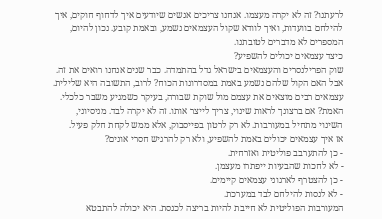לרעתנו? זה לא יקרה מעצמו. אנחנו צריכים אנשים שיודעים איך לדחוף חוקים, איך להילחם בוועדות, ואיך לוודא שקול העצמאים נשמע, ובאמת קובע. נכון להיום, המספרים לא מדברים לטובתנו.
כיצד עצמאים יכולים להשפיע?
שוק הפרילנסרים והעצמאים בישראל גדל בהתמדה. כבר שנים אנחנו רואים את זה. אבל האם הקול שלהם נשמע באמת במסדרונות הכוח? לרוב, התשובה היא שלילית. עצמאים רבים מוצאים את עצמם מול שוקת שבורה, בעיקר כשמגיע משבר כלכלי.
האמת? אם ברצונך לראות שינוי, צריך לייצר אותו. זה לא יקרה לבד. מניסיוני, השינוי מתחיל במעורבות. לא רק לרטון בפייסבוק, אלא ממש לקחת חלק פעיל.
אז איך עצמאים יכולים באמת להשפיע, ולא רק להרגיש חסרי אונים?
- כן להתערבב פוליטית ואזרחית.
- לא לחכות שהבעיות ייפתרו מעצמן.
- כן להצטרף לארגוני עצמאים קיימים.
- לא לנסות להילחם לבד במערכת.
המעורבות הפוליטית לא חייבת להיות בריצה לכנסת. היא יכולה להתבטא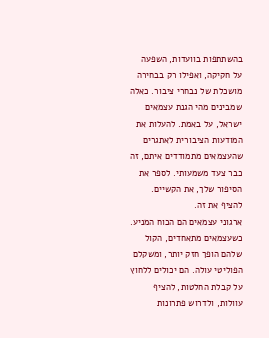בהשתתפות בוועדות, השפעה על חקיקה, ואפילו רק בבחירה מושכלת של נבחרי ציבור. כאלה שמבינים מהי הגנת עצמאים ישראל, על באמת. להעלות את המודעות הציבורית לאתגרים שהעצמאים מתמודדים איתם, זה כבר צעד משמעותי. לספר את הסיפור שלך, את הקשיים. להציף את זה.
ארגוני עצמאים הם הכוח המניע. כשעצמאים מתאחדים, הקול שלהם הופך חזק יותר, ומשקלם הפוליטי עולה. הם יכולים ללחוץ על קבלת החלטות, להציף עוולות, ולדרוש פתרונות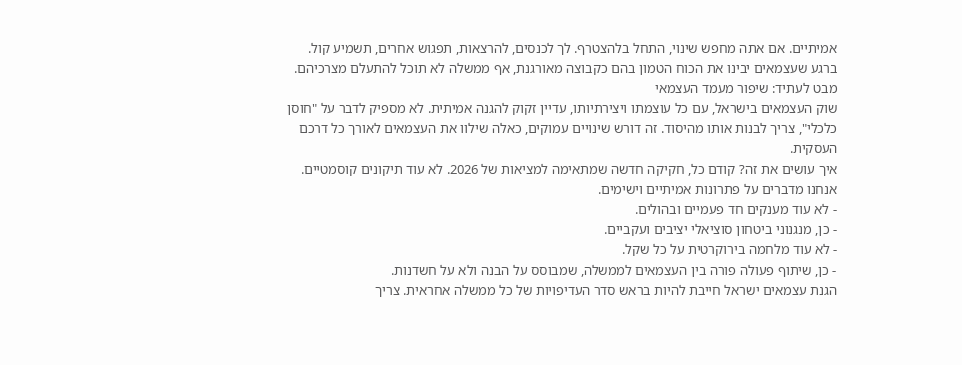אמיתיים. אם אתה מחפש שינוי, התחל בלהצטרף. לך לכנסים, להרצאות, תפגוש אחרים, תשמיע קול.
ברגע שעצמאים יבינו את הכוח הטמון בהם כקבוצה מאורגנת, אף ממשלה לא תוכל להתעלם מצרכיהם.
מבט לעתיד: שיפור מעמד העצמאי
שוק העצמאים בישראל, עם כל עוצמתו ויצירתיותו, עדיין זקוק להגנה אמיתית. לא מספיק לדבר על "חוסן כלכלי", צריך לבנות אותו מהיסוד. זה דורש שינויים עמוקים, כאלה שילוו את העצמאים לאורך כל דרכם העסקית.
איך עושים את זה? קודם כל, חקיקה חדשה שמתאימה למציאות של 2026. לא עוד תיקונים קוסמטיים. אנחנו מדברים על פתרונות אמיתיים וישימים.
- לא עוד מענקים חד פעמיים ובהולים.
- כן, מנגנוני ביטחון סוציאלי יציבים ועקביים.
- לא עוד מלחמה בירוקרטית על כל שקל.
- כן, שיתוף פעולה פורה בין העצמאים לממשלה, שמבוסס על הבנה ולא על חשדנות.
הגנת עצמאים ישראל חייבת להיות בראש סדר העדיפויות של כל ממשלה אחראית. צריך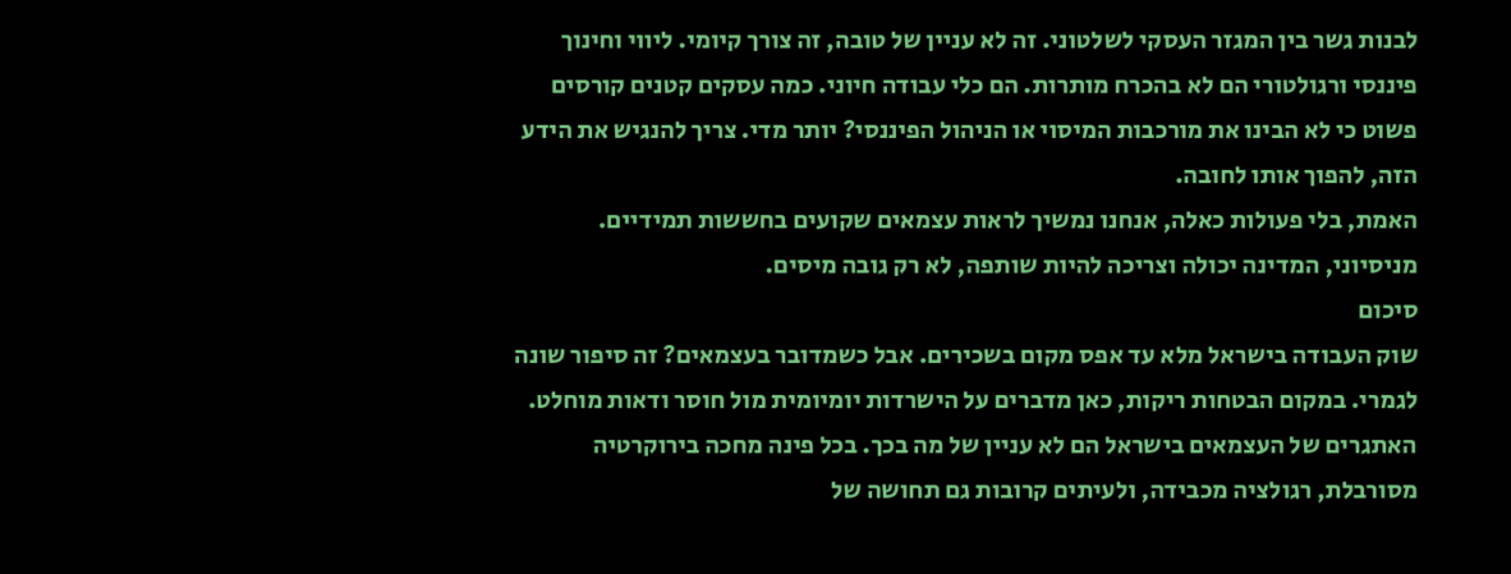לבנות גשר בין המגזר העסקי לשלטוני. זה לא עניין של טובה, זה צורך קיומי. ליווי וחינוך פיננסי ורגולטורי הם לא בהכרח מותרות. הם כלי עבודה חיוני. כמה עסקים קטנים קורסים פשוט כי לא הבינו את מורכבות המיסוי או הניהול הפיננסי? יותר מדי. צריך להנגיש את הידע הזה, להפוך אותו לחובה.
האמת, בלי פעולות כאלה, אנחנו נמשיך לראות עצמאים שקועים בחששות תמידיים.
מניסיוני, המדינה יכולה וצריכה להיות שותפה, לא רק גובה מיסים.
סיכום
שוק העבודה בישראל מלא עד אפס מקום בשכירים. אבל כשמדובר בעצמאים? זה סיפור שונה לגמרי. במקום הבטחות ריקות, כאן מדברים על הישרדות יומיומית מול חוסר ודאות מוחלט.
האתגרים של העצמאים בישראל הם לא עניין של מה בכך. בכל פינה מחכה בירוקרטיה מסורבלת, רגולציה מכבידה, ולעיתים קרובות גם תחושה של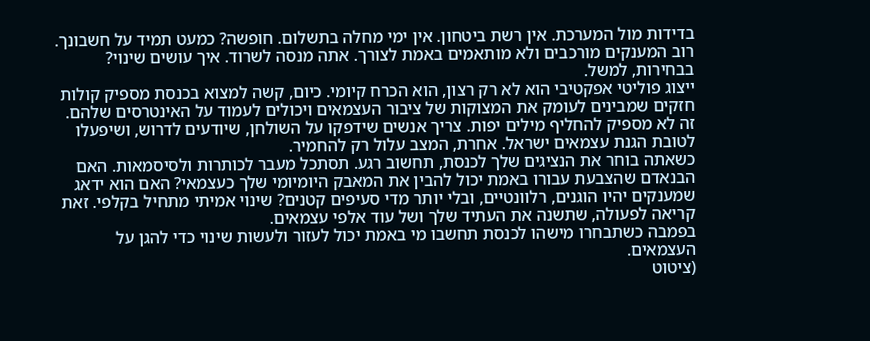בדידות מול המערכת. אין רשת ביטחון. אין ימי מחלה בתשלום. חופשה? כמעט תמיד על חשבונך. רוב המענקים מורכבים ולא מותאמים באמת לצורך. אתה מנסה לשרוד. איך עושים שינוי? בבחירות, למשל.
ייצוג פוליטי אפקטיבי הוא לא רק רצון, הוא הכרח קיומי. כיום, קשה למצוא בכנסת מספיק קולות חזקים שמבינים לעומק את המצוקות של ציבור העצמאים ויכולים לעמוד על האינטרסים שלהם. זה לא מספיק להחליף מילים יפות. צריך אנשים שידפקו על השולחן, שיודעים לדרוש, ושיפעלו לטובת הגנת עצמאים ישראל. אחרת, המצב עלול רק להחמיר.
כשאתה בוחר את הנציגים שלך לכנסת, תחשוב רגע. תסתכל מעבר לכותרות ולסיסמאות. האם הבנאדם שהצבעת עבורו באמת יכול להבין את המאבק היומיומי שלך כעצמאי? האם הוא ידאג שמענקים יהיו הוגנים, רלוונטיים, ובלי יותר מדי סעיפים קטנים? שינוי אמיתי מתחיל בקלפי. זאת קריאה לפעולה, שתשנה את העתיד שלך ושל עוד אלפי עצמאים.
בפמבה כשתבחרו מישהו לכנסת תחשבו מי באמת יכול לעזור ולעשות שינוי כדי להגן על העצמאים.
(ציטוט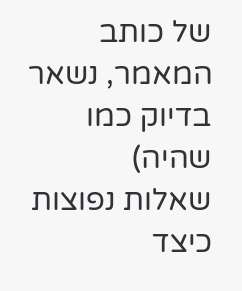של כותב המאמר, נשאר בדיוק כמו שהיה)
שאלות נפוצות
כיצד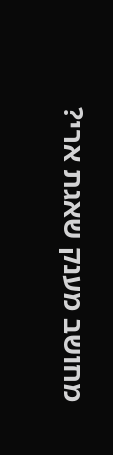מחושב מענק שאגת ארי?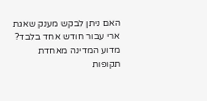האם ניתן לבקש מענק שאגת ארי עבור חודש אחד בלבד?
מדוע המדינה מאחדת תקופות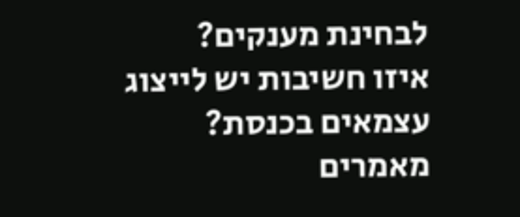לבחינת מענקים?
איזו חשיבות יש לייצוג עצמאים בכנסת?
מאמרים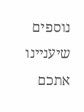נוספים שיעניינו אתכם